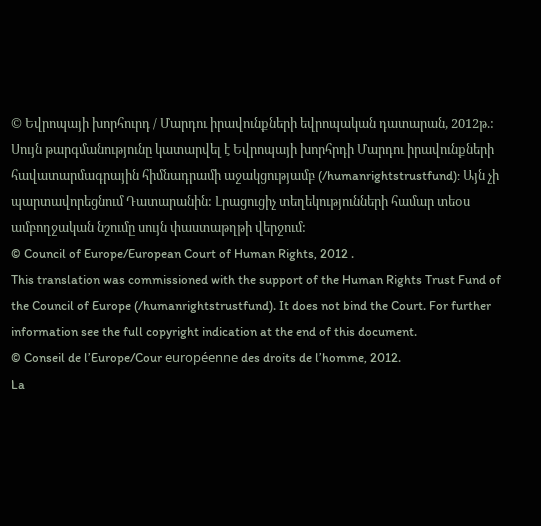© Եվրոպայի խորհուրդ / Մարդու իրավունքների եվրոպական դատարան, 2012թ.:
Սույն թարգմանությունը կատարվել է Եվրոպայի խորհրդի Մարդու իրավունքների հավատարմագրային հիմնադրամի աջակցությամբ (/humanrightstrustfund): Այն չի պարտավորեցնում Դատարանին: Լրացուցիչ տեղեկությունների համար տեoս ամբողջական նշումը սույն փաստաթղթի վերջում:
© Council of Europe/European Court of Human Rights, 2012 .
This translation was commissioned with the support of the Human Rights Trust Fund of the Council of Europe (/humanrightstrustfund). It does not bind the Court. For further information see the full copyright indication at the end of this document.
© Conseil de l’Europe/Cour européenne des droits de l’homme, 2012.
La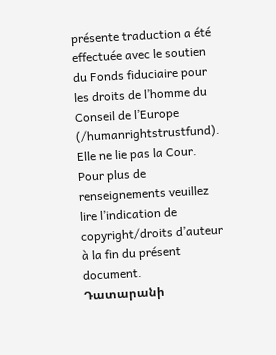présente traduction a été effectuée avec le soutien du Fonds fiduciaire pour les droits de l’homme du Conseil de l’Europe (/humanrightstrustfund). Elle ne lie pas la Cour. Pour plus de renseignements veuillez lire l’indication de copyright/droits d’auteur à la fin du présent document.
Դատարանի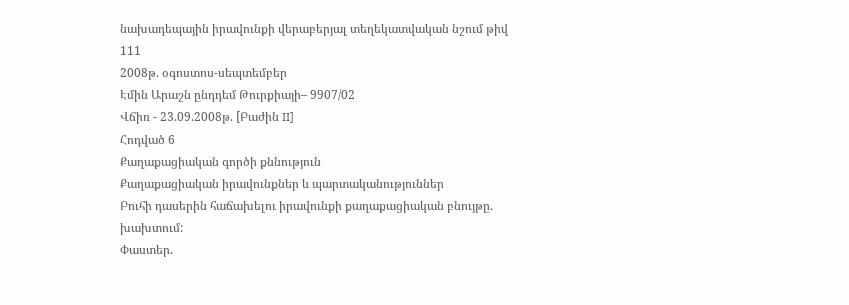նախադեպային իրավունքի վերաբերյալ տեղեկատվական նշում թիվ 111
2008թ. օգոստոս-սեպտեմբեր
Էմին Արաշն ընդդեմ Թուրքիայի– 9907/02
Վճիռ - 23.09.2008թ. [Բաժին II]
Հոդված 6
Քաղաքացիական գործի քննություն
Քաղաքացիական իրավունքներ և պարտականություններ
Բուհի դասերին հաճախելու իրավունքի քաղաքացիական բնույթը. խախտում:
Փաստեր.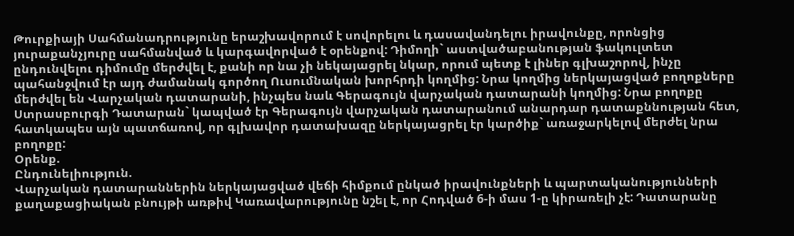Թուրքիայի Սահմանադրությունը երաշխավորում է սովորելու և դասավանդելու իրավունքը, որոնցից յուրաքանչյուրը սահմանված և կարգավորված է օրենքով: Դիմողի` աստվածաբանության ֆակուլտետ ընդունվելու դիմումը մերժվել է, քանի որ նա չի նեկայացրել նկար, որում պետք է լիներ գլխաշորով, ինչը պահանջվում էր այդ ժամանակ գործող Ուսումնական խորհրդի կողմից: Նրա կողմից ներկայացված բողոքները մերժվել են Վարչական դատարանի, ինչպես նաև Գերագույն վարչական դատարանի կողմից: Նրա բողոքը Ստրասբուրգի Դատարան` կապված էր Գերագույն վարչական դատարանում անարդար դատաքննության հետ, հատկապես այն պատճառով, որ գլխավոր դատախազը ներկայացրել էր կարծիք` առաջարկելով մերժել նրա բողոքը:
Օրենք.
Ընդունելիություն.
Վարչական դատարաններին ներկայացված վեճի հիմքում ընկած իրավունքների և պարտականությունների քաղաքացիական բնույթի առթիվ Կառավարությունը նշել է, որ Հոդված 6-ի մաս 1-ը կիրառելի չէ: Դատարանը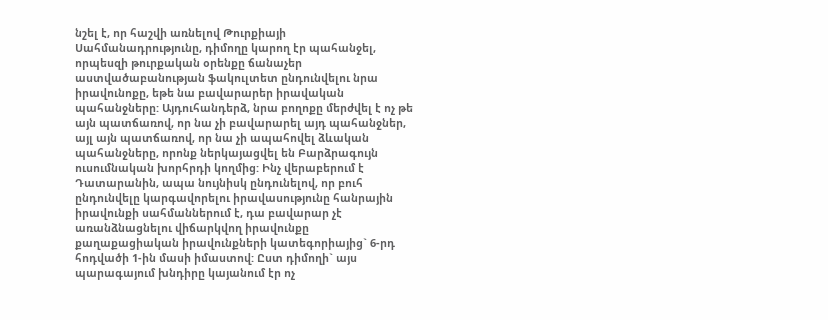նշել է, որ հաշվի առնելով Թուրքիայի Սահմանադրությունը, դիմողը կարող էր պահանջել, որպեսզի թուրքական օրենքը ճանաչեր աստվածաբանության ֆակուլտետ ընդունվելու նրա իրավունոքը, եթե նա բավարարեր իրավական պահանջները: Այդուհանդերձ, նրա բողոքը մերժվել է ոչ թե այն պատճառով, որ նա չի բավարարել այդ պահանջներ, այլ այն պատճառով, որ նա չի ապահովել ձևական պահանջները, որոնք ներկայացվել են Բարձրագույն ուսումնական խորհրդի կողմից: Ինչ վերաբերում է Դատարանին, ապա նույնիսկ ընդունելով, որ բուհ ընդունվելը կարգավորելու իրավասությունը հանրային իրավունքի սահմաններում է, դա բավարար չէ առանձնացնելու վիճարկվող իրավունքը քաղաքացիական իրավունքների կատեգորիայից` 6-րդ հոդվածի 1-ին մասի իմաստով: Ըստ դիմողի` այս պարագայում խնդիրը կայանում էր ոչ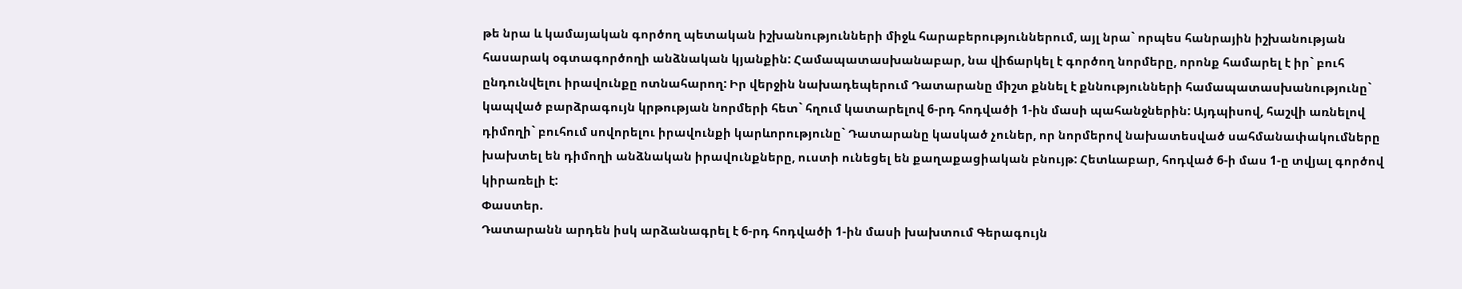թե նրա և կամայական գործող պետական իշխանությունների միջև հարաբերություններում, այլ նրա` որպես հանրային իշխանության հասարակ օգտագործողի անձնական կյանքին: Համապատասխանաբար, նա վիճարկել է գործող նորմերը, որոնք համարել է իր` բուհ ընդունվելու իրավունքը ոտնահարող: Իր վերջին նախադեպերում Դատարանը միշտ քննել է քննությունների համապատասխանությունը` կապված բարձրագույն կրթության նորմերի հետ` հղում կատարելով 6-րդ հոդվածի 1-ին մասի պահանջներին: Այդպիսով, հաշվի առնելով դիմողի` բուհում սովորելու իրավունքի կարևորությունը` Դատարանը կասկած չուներ, որ նորմերով նախատեսված սահմանափակումները խախտել են դիմողի անձնական իրավունքները, ուստի ունեցել են քաղաքացիական բնույթ: Հետևաբար, հոդված 6-ի մաս 1-ը տվյալ գործով կիրառելի է:
Փաստեր.
Դատարանն արդեն իսկ արձանագրել է 6-րդ հոդվածի 1-ին մասի խախտում Գերագույն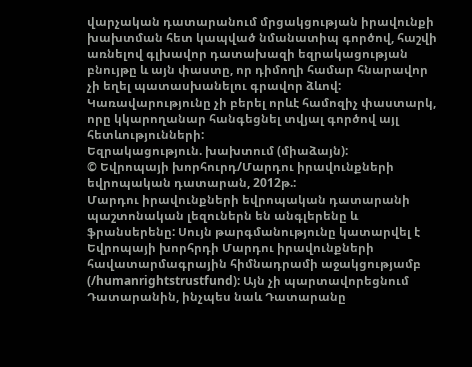վարչական դատարանում մրցակցության իրավունքի խախտման հետ կապված նմանատիպ գործով, հաշվի առնելով գլխավոր դատախազի եզրակացության բնույթը և այն փաստը, որ դիմողի համար հնարավոր չի եղել պատասխանելու գրավոր ձևով: Կառավարությունը չի բերել որևէ համոզիչ փաստարկ, որը կկարողանար հանգեցնել տվյալ գործով այլ հետևությունների:
Եզրակացություն. խախտում (միաձայն):
© Եվրոպայի խորհուրդ/Մարդու իրավունքների եվրոպական դատարան, 2012թ.:
Մարդու իրավունքների եվրոպական դատարանի պաշտոնական լեզուներն են անգլերենը և ֆրանսերենը: Սույն թարգմանությունը կատարվել է Եվրոպայի խորհրդի Մարդու իրավունքների հավատարմագրային հիմնադրամի աջակցությամբ (/humanrightstrustfund): Այն չի պարտավորեցնում Դատարանին, ինչպես նաև Դատարանը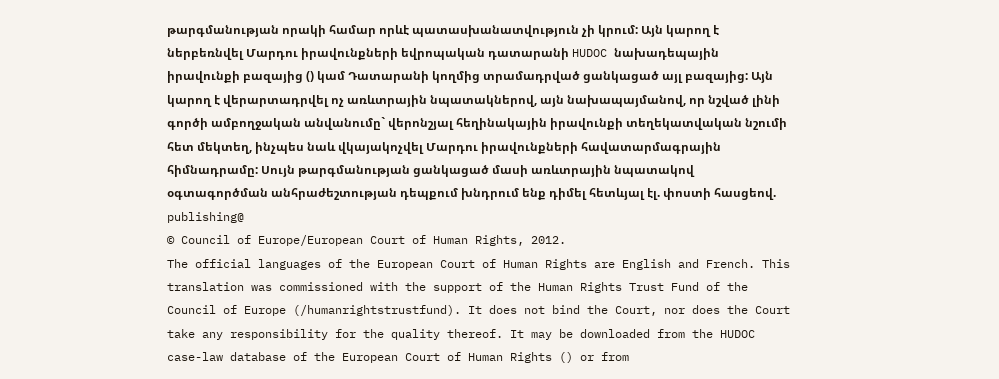թարգմանության որակի համար որևէ պատասխանատվություն չի կրում: Այն կարող է ներբեռնվել Մարդու իրավունքների եվրոպական դատարանի HUDOC նախադեպային իրավունքի բազայից () կամ Դատարանի կողմից տրամադրված ցանկացած այլ բազայից: Այն կարող է վերարտադրվել ոչ առևտրային նպատակներով, այն նախապայմանով, որ նշված լինի գործի ամբողջական անվանումը` վերոնշյալ հեղինակային իրավունքի տեղեկատվական նշումի հետ մեկտեղ, ինչպես նաև վկայակոչվել Մարդու իրավունքների հավատարմագրային հիմնադրամը: Սույն թարգմանության ցանկացած մասի առևտրային նպատակով օգտագործման անհրաժեշտության դեպքում խնդրում ենք դիմել հետևյալ էլ. փոստի հասցեով. publishing@
© Council of Europe/European Court of Human Rights, 2012.
The official languages of the European Court of Human Rights are English and French. This translation was commissioned with the support of the Human Rights Trust Fund of the Council of Europe (/humanrightstrustfund). It does not bind the Court, nor does the Court take any responsibility for the quality thereof. It may be downloaded from the HUDOC case-law database of the European Court of Human Rights () or from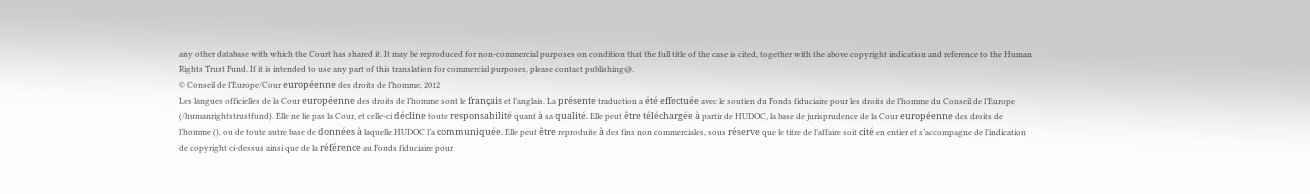any other database with which the Court has shared it. It may be reproduced for non-commercial purposes on condition that the full title of the case is cited, together with the above copyright indication and reference to the Human Rights Trust Fund. If it is intended to use any part of this translation for commercial purposes, please contact publishing@.
© Conseil de l’Europe/Cour européenne des droits de l’homme, 2012
Les langues officielles de la Cour européenne des droits de l’homme sont le français et l’anglais. La présente traduction a été effectuée avec le soutien du Fonds fiduciaire pour les droits de l’homme du Conseil de l’Europe (/humanrightstrustfund). Elle ne lie pas la Cour, et celle-ci décline toute responsabilité quant à sa qualité. Elle peut être téléchargée à partir de HUDOC, la base de jurisprudence de la Cour européenne des droits de l’homme (), ou de toute autre base de données à laquelle HUDOC l’a communiquée. Elle peut être reproduite à des fins non commerciales, sous réserve que le titre de l’affaire soit cité en entier et s’accompagne de l’indication de copyright ci-dessus ainsi que de la référence au Fonds fiduciaire pour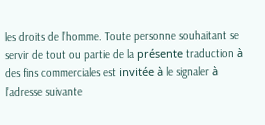les droits de l’homme. Toute personne souhaitant se servir de tout ou partie de la présente traduction à des fins commerciales est invitée à le signaler à l’adresse suivante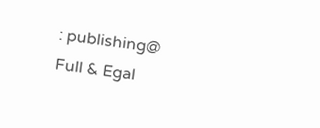: publishing@
Full & Egal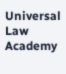Universal Law Academy